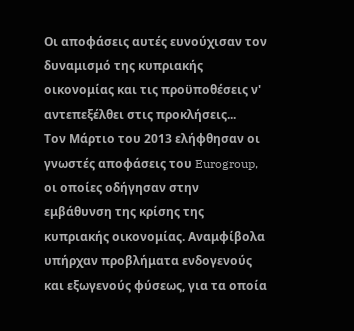Οι αποφάσεις αυτές ευνούχισαν τον δυναμισμό της κυπριακής οικονομίας και τις προϋποθέσεις ν' αντεπεξέλθει στις προκλήσεις...
Τον Μάρτιο του 2013 ελήφθησαν οι γνωστές αποφάσεις του Eurogroup, οι οποίες οδήγησαν στην εμβάθυνση της κρίσης της κυπριακής οικονομίας. Αναμφίβολα υπήρχαν προβλήματα ενδογενούς και εξωγενούς φύσεως, για τα οποία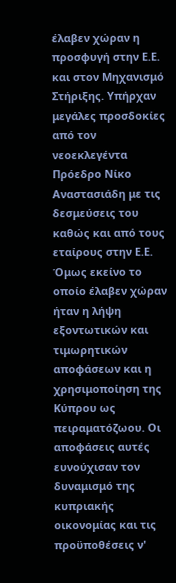έλαβεν χώραν η προσφυγή στην Ε.Ε. και στον Μηχανισμό Στήριξης. Υπήρχαν μεγάλες προσδοκίες από τον νεοεκλεγέντα Πρόεδρο Νίκο Αναστασιάδη με τις δεσμεύσεις του καθώς και από τους εταίρους στην Ε.Ε.
Όμως εκείνο το οποίο έλαβεν χώραν ήταν η λήψη εξοντωτικών και τιμωρητικών αποφάσεων και η χρησιμοποίηση της Κύπρου ως πειραματόζωου. Οι αποφάσεις αυτές ευνούχισαν τον δυναμισμό της κυπριακής οικονομίας και τις προϋποθέσεις ν'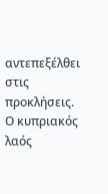αντεπεξέλθει στις προκλήσεις. Ο κυπριακός λαός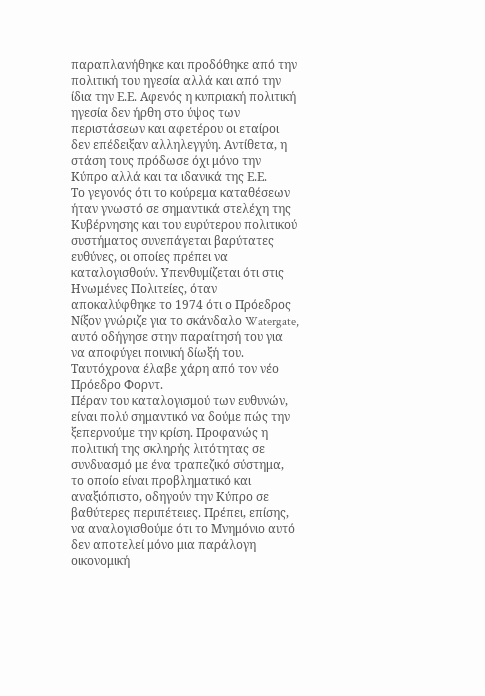παραπλανήθηκε και προδόθηκε από την πολιτική του ηγεσία αλλά και από την ίδια την Ε.Ε. Αφενός η κυπριακή πολιτική ηγεσία δεν ήρθη στο ύψος των περιστάσεων και αφετέρου οι εταίροι δεν επέδειξαν αλληλεγγύη. Αντίθετα, η στάση τους πρόδωσε όχι μόνο την Κύπρο αλλά και τα ιδανικά της Ε.Ε.
Το γεγονός ότι το κούρεμα καταθέσεων ήταν γνωστό σε σημαντικά στελέχη της Κυβέρνησης και του ευρύτερου πολιτικού συστήματος συνεπάγεται βαρύτατες ευθύνες, οι οποίες πρέπει να καταλογισθούν. Υπενθυμίζεται ότι στις Ηνωμένες Πολιτείες, όταν αποκαλύφθηκε το 1974 ότι ο Πρόεδρος Νίξον γνώριζε για το σκάνδαλο Watergate, αυτό οδήγησε στην παραίτησή του για να αποφύγει ποινική δίωξή του. Ταυτόχρονα έλαβε χάρη από τον νέο Πρόεδρο Φορντ.
Πέραν του καταλογισμού των ευθυνών, είναι πολύ σημαντικό να δούμε πώς την ξεπερνούμε την κρίση. Προφανώς η πολιτική της σκληρής λιτότητας σε συνδυασμό με ένα τραπεζικό σύστημα, το οποίο είναι προβληματικό και αναξιόπιστο, οδηγούν την Κύπρο σε βαθύτερες περιπέτειες. Πρέπει, επίσης, να αναλογισθούμε ότι το Μνημόνιο αυτό δεν αποτελεί μόνο μια παράλογη οικονομική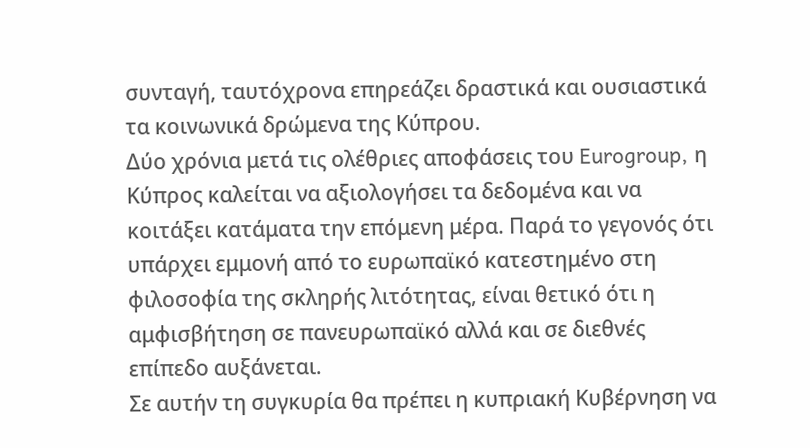συνταγή, ταυτόχρονα επηρεάζει δραστικά και ουσιαστικά τα κοινωνικά δρώμενα της Κύπρου.
Δύο χρόνια μετά τις ολέθριες αποφάσεις του Eurogroup, η Κύπρος καλείται να αξιολογήσει τα δεδομένα και να κοιτάξει κατάματα την επόμενη μέρα. Παρά το γεγονός ότι υπάρχει εμμονή από το ευρωπαϊκό κατεστημένο στη φιλοσοφία της σκληρής λιτότητας, είναι θετικό ότι η αμφισβήτηση σε πανευρωπαϊκό αλλά και σε διεθνές επίπεδο αυξάνεται.
Σε αυτήν τη συγκυρία θα πρέπει η κυπριακή Κυβέρνηση να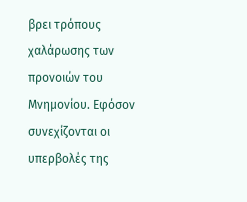βρει τρόπους χαλάρωσης των προνοιών του Μνημονίου. Εφόσον συνεχίζονται οι υπερβολές της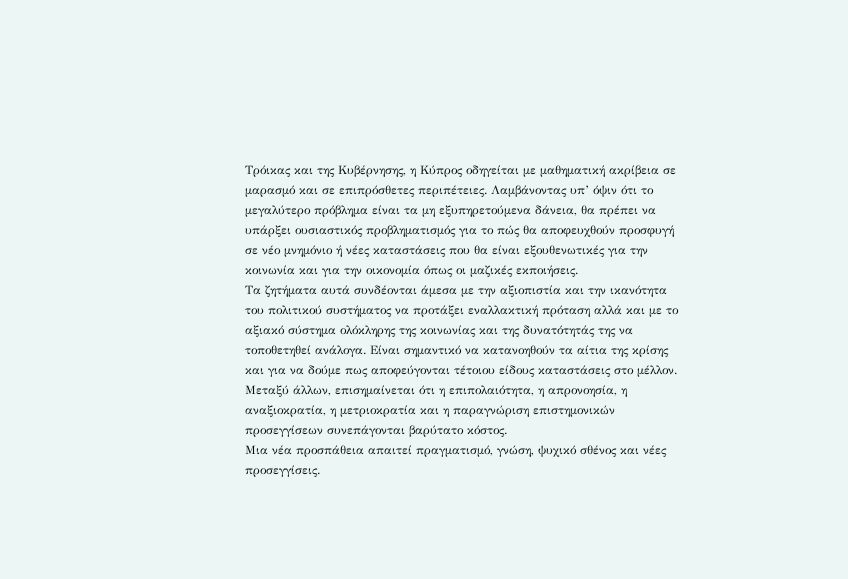Τρόικας και της Κυβέρνησης, η Κύπρος οδηγείται με μαθηματική ακρίβεια σε μαρασμό και σε επιπρόσθετες περιπέτειες. Λαμβάνοντας υπ’ όψιν ότι το μεγαλύτερο πρόβλημα είναι τα μη εξυπηρετούμενα δάνεια, θα πρέπει να υπάρξει ουσιαστικός προβληματισμός για το πώς θα αποφευχθούν προσφυγή σε νέο μνημόνιο ή νέες καταστάσεις που θα είναι εξουθενωτικές για την κοινωνία και για την οικονομία όπως οι μαζικές εκποιήσεις.
Τα ζητήματα αυτά συνδέονται άμεσα με την αξιοπιστία και την ικανότητα του πολιτικού συστήματος να προτάξει εναλλακτική πρόταση αλλά και με το αξιακό σύστημα ολόκληρης της κοινωνίας και της δυνατότητάς της να τοποθετηθεί ανάλογα. Είναι σημαντικό να κατανοηθούν τα αίτια της κρίσης και για να δούμε πως αποφεύγονται τέτοιου είδους καταστάσεις στο μέλλον. Μεταξύ άλλων, επισημαίνεται ότι η επιπολαιότητα, η απρονοησία, η αναξιοκρατία, η μετριοκρατία και η παραγνώριση επιστημονικών προσεγγίσεων συνεπάγονται βαρύτατο κόστος.
Μια νέα προσπάθεια απαιτεί πραγματισμό, γνώση, ψυχικό σθένος και νέες προσεγγίσεις.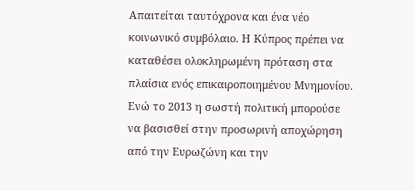Απαιτείται ταυτόχρονα και ένα νέο κοινωνικό συμβόλαιο. Η Κύπρος πρέπει να καταθέσει ολοκληρωμένη πρόταση στα πλαίσια ενός επικαιροποιημένου Μνημονίου. Ενώ το 2013 η σωστή πολιτική μπορούσε να βασισθεί στην προσωρινή αποχώρηση από την Ευρωζώνη και την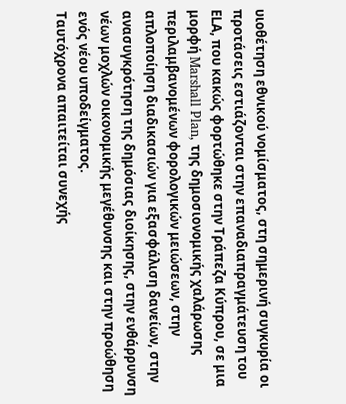υιοθέτηση εθνικού νομίσματος, στη σημερινή συγκυρία οι προτάσεις εστιάζονται στην επαναδιαπραγμάτευση του ΕLΑ, που κακώς φορτώθηκε στην Τράπεζα Κύπρου, σε μια μορφή Marshall Plan, της δημοσιονομικής χαλάρωσης περιλαμβανομένων φορολογικών μειώσεων, στην απλοποίηση διαδικασιών για εξασφάλιση δανείων, στην ανασυγκρότηση της δημόσιας διοίκησης, στην ενθάρρυνση νέων μοχλών οικονομικής μεγέθυνσης και στην προώθηση ενός νέου υποδείγματος.
Ταυτόχρονα απαιτείται συνεχής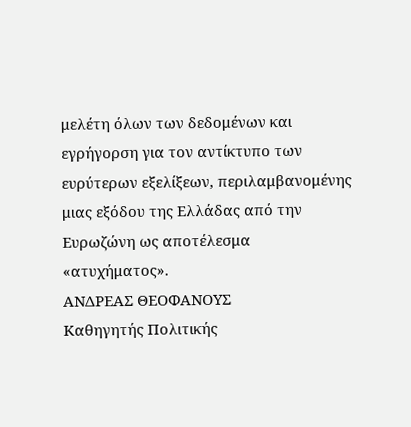μελέτη όλων των δεδομένων και εγρήγορση για τον αντίκτυπο των ευρύτερων εξελίξεων, περιλαμβανομένης μιας εξόδου της Ελλάδας από την Ευρωζώνη ως αποτέλεσμα «ατυχήματος».
ΑΝΔΡΕΑΣ ΘΕΟΦΑΝΟΥΣ
Καθηγητής Πολιτικής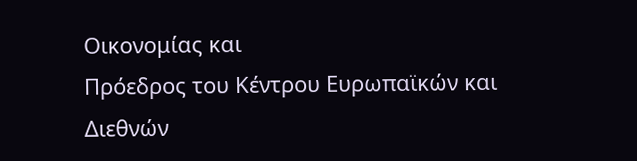Οικονομίας και
Πρόεδρος του Κέντρου Ευρωπαϊκών και
Διεθνών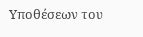Υποθέσεων του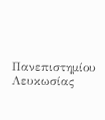Πανεπιστημίου Λευκωσίας